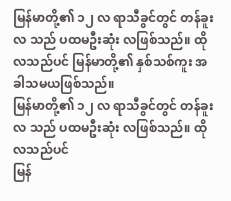မြန်မာတို့၏ ၁၂ လ ရာသီခွင်တွင် တန်ခူးလ သည် ပထမဦးဆုံး လဖြစ်သည်။ ထိုလသည်ပင် မြန်မာတို့၏ နှစ်သစ်ကူး အခါသမယဖြစ်သည်။
မြန်မာတို့၏ ၁၂ လ ရာသီခွင်တွင် တန်ခူးလ သည် ပထမဦးဆုံး လဖြစ်သည်။ ထိုလသည်ပင်
မြန်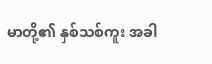မာတို့၏ နှစ်သစ်ကူး အခါ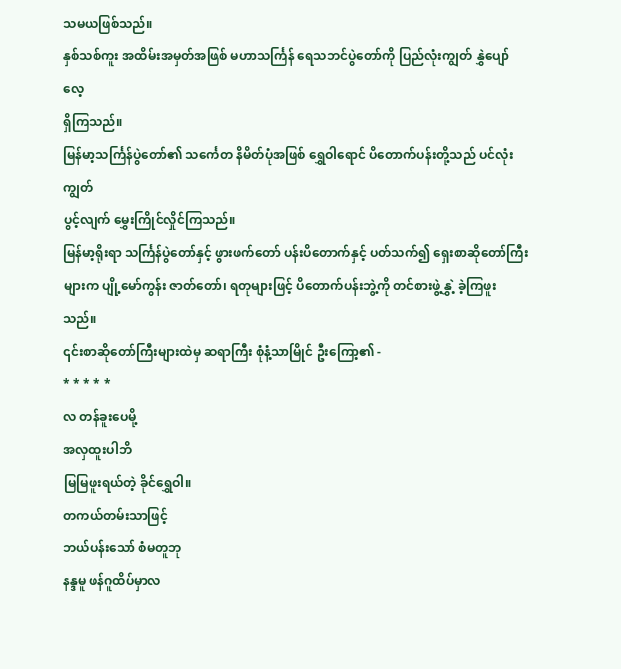သမယဖြစ်သည်။
နှစ်သစ်ကူး အထိမ်းအမှတ်အဖြစ် မဟာသင်္ကြန် ရေသဘင်ပွဲတော်ကို ပြည်လုံးကျွတ် နွှဲပျော်လေ့
ရှိကြသည်။
မြန်မာ့သင်္ကြန်ပွဲတော်၏ သင်္ကေတ နိမိတ်ပုံအဖြစ် ရွှေဝါရောင် ပိတောက်ပန်းတို့သည် ပင်လုံးကျွတ်
ပွင့်လျက် မွှေးကြိုင်လှိုင်ကြသည်။
မြန်မာ့ရိုးရာ သင်္ကြန်ပွဲတော်နှင့် ဖွားဖက်တော် ပန်းပိတောက်နှင့် ပတ်သက်၍ ရှေးစာဆိုတော်ကြီး
များက ပျို့မော်ကွန်း ဇာတ်တော်၊ ရတုများဖြင့် ပိတောက်ပန်းဘွဲ့ကို တင်စားဖွဲ့နွှဲ့ ခဲ့ကြဖူးသည်။
၎င်းစာဆိုတော်ကြီးများထဲမှ ဆရာကြီး စုံနံ့သာမြိုင် ဦးကြော့၏ -
* * * * *
လ တန်ခူးပေမို့
အလှထူးပါဘိ
မြမြဖူးရယ်တဲ့ ခိုင်ရွှေဝါ။
တကယ်တမ်းသာဖြင့်
ဘယ်ပန်းသော် စံမတူဘု
နန္ဒမူ ဖန်ဂူထိပ်မှာလ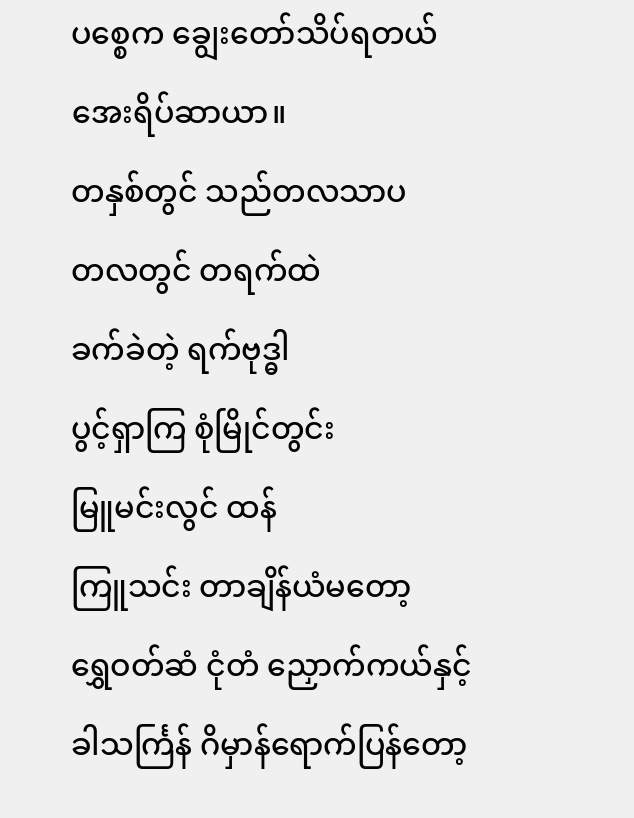ပစ္စေက ချွေးတော်သိပ်ရတယ်
အေးရိပ်ဆာယာ။
တနှစ်တွင် သည်တလသာပ
တလတွင် တရက်ထဲ
ခက်ခဲတဲ့ ရက်ဗုဒ္ဓါ
ပွင့်ရှာကြ စုံမြိုင်တွင်း
မြူမင်းလွင် ထန်
ကြူသင်း တာချိန်ယံမတော့
ရွှေဝတ်ဆံ ငုံတံ ညှောက်ကယ်နှင့်
ခါသင်္ကြန် ဂိမှာန်ရောက်ပြန်တော့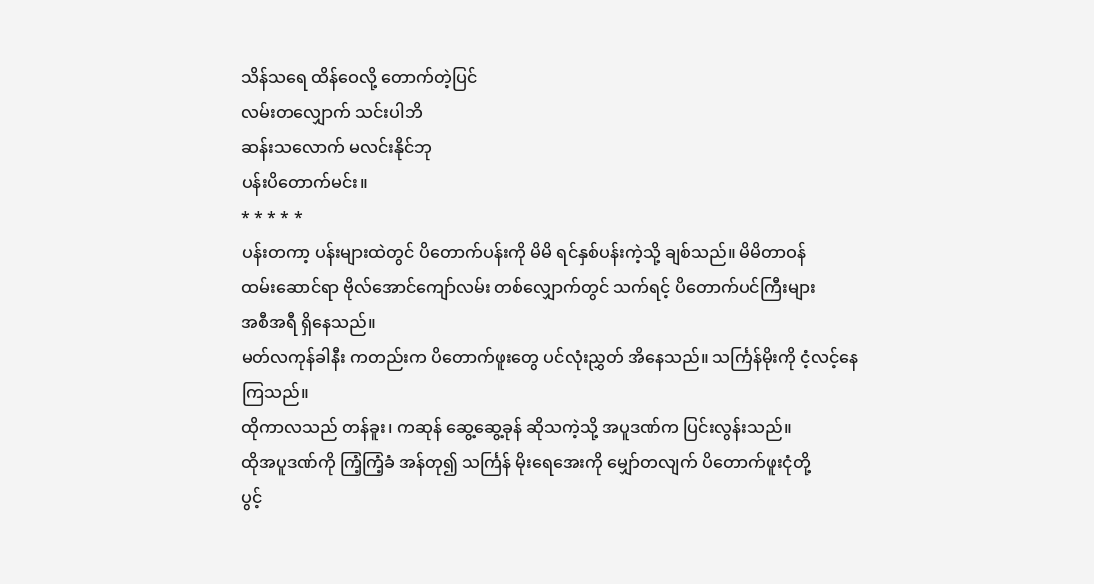သိန်သရေ ထိန်ဝေလို့ တောက်တဲ့ပြင်
လမ်းတလျှောက် သင်းပါဘိ
ဆန်းသလောက် မလင်းနိုင်ဘု
ပန်းပိတောက်မင်း။
* * * * *
ပန်းတကာ့ ပန်းများထဲတွင် ပိတောက်ပန်းကို မိမိ ရင်နှစ်ပန်းကဲ့သို့ ချစ်သည်။ မိမိတာဝန်
ထမ်းဆောင်ရာ ဗိုလ်အောင်ကျော်လမ်း တစ်လျှောက်တွင် သက်ရင့် ပိတောက်ပင်ကြီးများ
အစီအရီ ရှိနေသည်။
မတ်လကုန်ခါနီး ကတည်းက ပိတောက်ဖူးတွေ ပင်လုံးညွှတ် အိနေသည်။ သင်္ကြန်မိုးကို ငံ့လင့်နေ
ကြသည်။
ထိုကာလသည် တန်ခူး၊ ကဆုန် ဆွေ့ဆွေ့ခုန် ဆိုသကဲ့သို့ အပူဒဏ်က ပြင်းလွန်းသည်။
ထိုအပူဒဏ်ကို ကြံ့ကြံ့ခံ အန်တု၍ သင်္ကြန် မိုးရေအေးကို မျှော်တလျက် ပိတောက်ဖူးငုံတို့
ပွင့်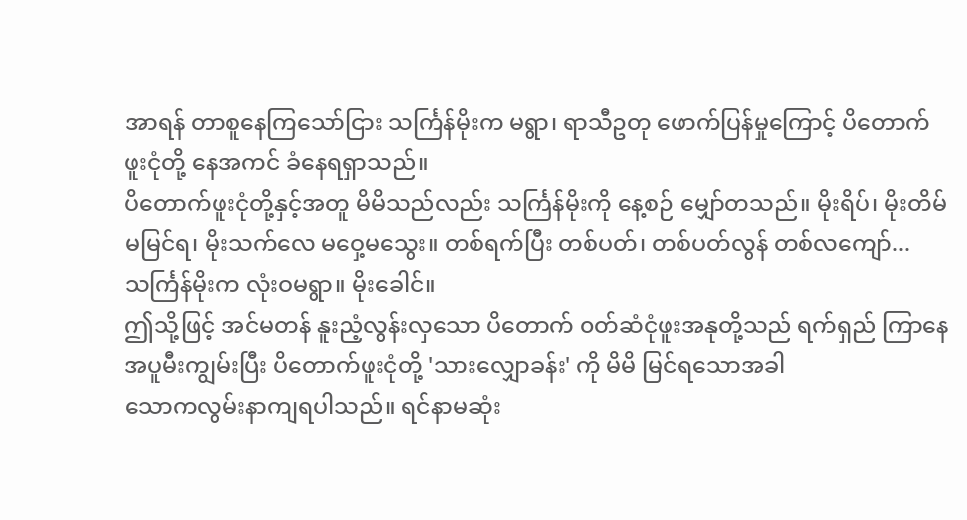အာရန် တာစူနေကြသော်ငြား သင်္ကြန်မိုးက မရွာ၊ ရာသီဥတု ဖောက်ပြန်မှုကြောင့် ပိတောက်
ဖူးငုံတို့ နေအကင် ခံနေရရှာသည်။
ပိတောက်ဖူးငုံတို့နှင့်အတူ မိမိသည်လည်း သင်္ကြန်မိုးကို နေ့စဉ် မျှော်တသည်။ မိုးရိပ်၊ မိုးတိမ်
မမြင်ရ၊ မိုးသက်လေ မဝှေ့မသွေး။ တစ်ရက်ပြီး တစ်ပတ်၊ တစ်ပတ်လွန် တစ်လကျော်...
သင်္ကြန်မိုးက လုံးဝမရွာ။ မိုးခေါင်။
ဤသို့ဖြင့် အင်မတန် နူးညံ့လွန်းလှသော ပိတောက် ၀တ်ဆံငုံဖူးအနုတို့သည် ရက်ရှည် ကြာနေ
အပူမီးကျွမ်းပြီး ပိတောက်ဖူးငုံတို့ 'သားလျှောခန်း' ကို မိမိ မြင်ရသောအခါ
သောကလွမ်းနာကျရပါသည်။ ရင်နာမဆုံး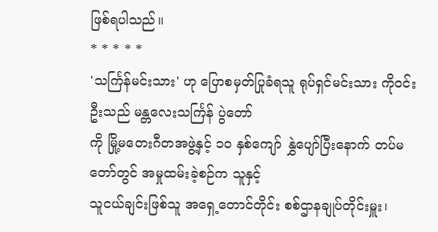ဖြစ်ရပါသည်။
* * * * *
'သင်္ကြန်မင်းသား' ဟု ပြောစမှတ်ပြုခံရသူ ရုပ်ရှင်မင်းသား ကိုဝင်းဦးသည် မန္တလေးသင်္ကြန် ပွဲတော်
ကို မြို့မတေးဂီတအဖွဲ့နှင့် ၁၀ နှစ်ကျော် နွှဲပျော်ပြီးနောက် တပ်မတော်တွင် အမှုထမ်းခဲ့စဉ်က သူနှင့်
သူငယ်ချင်းဖြစ်သူ အရှေ့တောင်တိုင်း စစ်ဌာနချုပ်တိုင်းမှူး၊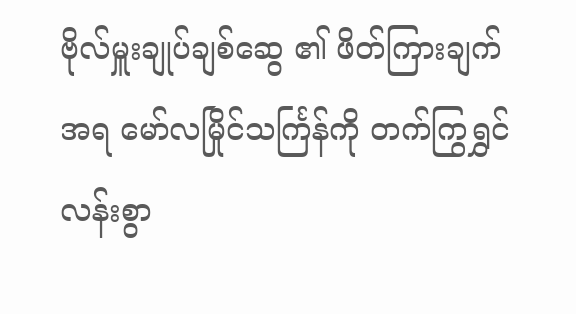ဗိုလ်မှူးချုပ်ချစ်ဆွေ ၏ ဖိတ်ကြားချက်
အရ မော်လမြိုင်သင်္ကြန်ကို တက်ကြွရွှင်လန်းစွာ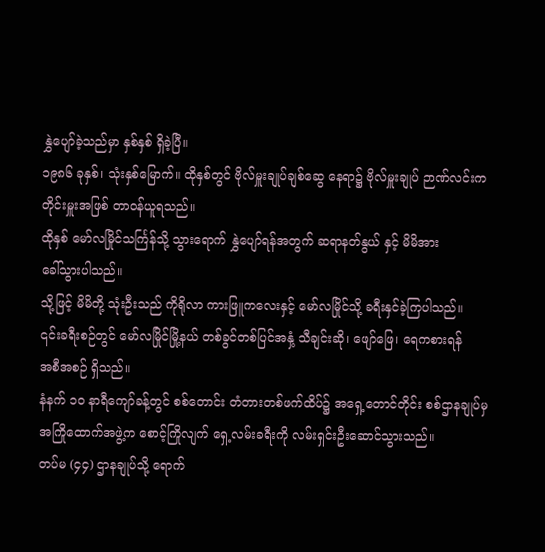နွှဲပျော်ခဲ့သည်မှာ နှစ်နှစ် ရှိခဲ့ပြီ။
၁၉၈၆ ခုနှစ်၊ သုံးနှစ်မြောက်။ ထိုနှစ်တွင် ဗိုလ်မှူးချုပ်ချစ်ဆွေ နေရာ၌ ဗိုလ်မှူးချုပ် ဉာဏ်လင်းက
တိုင်းမှူးအဖြစ် တာဝန်ယူရသည်။
ထိုနှစ် မော်လမြိုင်သင်္ကြန်သို့ သွားရောက် နွှဲပျော်ရန်အတွက် ဆရာနတ်နွယ် နှင့် မိမိအား
ခေါ်သွားပါသည်။
သို့ဖြင့် မိမိတို့ သုံးဦးသည် ကိုရိုလာ ကားဖြူကလေးနှင့် မော်လမြိုင်သို့ ခရီးနှင်ခဲ့ကြပါသည်။
၎င်းခရီးစဉ်တွင် မော်လမြိုင်မြို့နယ် တစ်ခွင်တစ်ပြင်အနှံ့ သီချင်းဆို၊ ဖျော်ဖြေ၊ ရေကစားရန်
အစီအစဉ် ရှိသည်။
နံနက် ၁၀ နာရီကျော်ခန့်တွင် စစ်တောင်း တံတားတစ်ဖက်ထိပ်၌ အရှေ့တောင်တိုင်း စစ်ဌာနချုပ်မှ
အကြိုထောက်အဖွဲ့က စောင့်ကြိုလျက် ရှေ့လမ်းခရီးကို လမ်းရှင်းဦးဆောင်သွားသည်။
တပ်မ (၄၄) ဌာနချုပ်သို့ ရောက်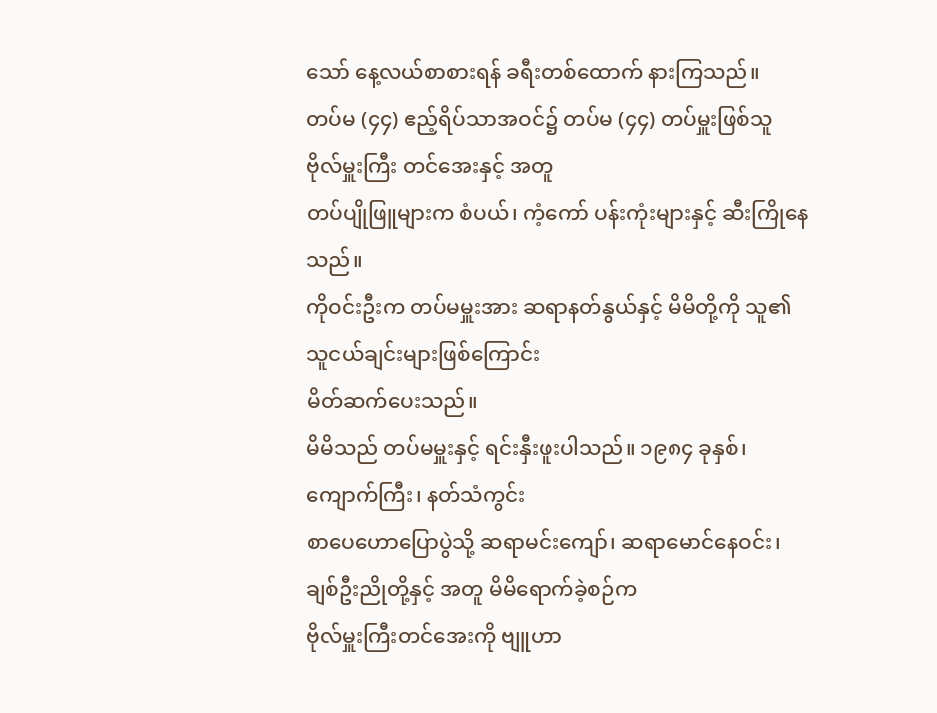သော် နေ့လယ်စာစားရန် ခရီးတစ်ထောက် နားကြသည်။
တပ်မ (၄၄) ဧည့်ရိပ်သာအဝင်၌ တပ်မ (၄၄) တပ်မှူးဖြစ်သူ ဗိုလ်မှူးကြီး တင်အေးနှင့် အတူ
တပ်ပျိုဖြူများက စံပယ်၊ ကံ့ကော် ပန်းကုံးများနှင့် ဆီးကြိုနေသည်။
ကိုဝင်းဦးက တပ်မမှူးအား ဆရာနတ်နွယ်နှင့် မိမိတို့ကို သူ၏ သူငယ်ချင်းများဖြစ်ကြောင်း
မိတ်ဆက်ပေးသည်။
မိမိသည် တပ်မမှူးနှင့် ရင်းနှီးဖူးပါသည်။ ၁၉၈၄ ခုနှစ်၊ ကျောက်ကြီး၊ နတ်သံကွင်း
စာပေဟောပြောပွဲသို့ ဆရာမင်းကျော်၊ ဆရာမောင်နေဝင်း၊ ချစ်ဦးညိုတို့နှင့် အတူ မိမိရောက်ခဲ့စဉ်က
ဗိုလ်မှူးကြီးတင်အေးကို ဗျူဟာ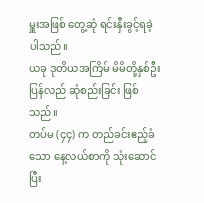မှူးအဖြစ် တွေ့ဆုံ ရင်းနှီးခွင့်ရခဲ့ပါသည်။
ယခု ဒုတိယအကြိမ် မိမိတို့နှစ်ဦးပြန်လည် ဆုံစည်းခြင်း ဖြစ်သည်။
တပ်မ (၄၄) က တည်ခင်းဧည့်ခံသော နေ့လယ်စာကို သုံးဆောင်ပြီး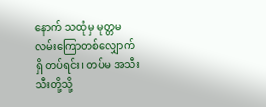နောက် သထုံမှ မုတ္တမ
လမ်းကြောတစ်လျှောက်ရှိ တပ်ရင်း၊ တပ်မ အသီးသီးတို့သို့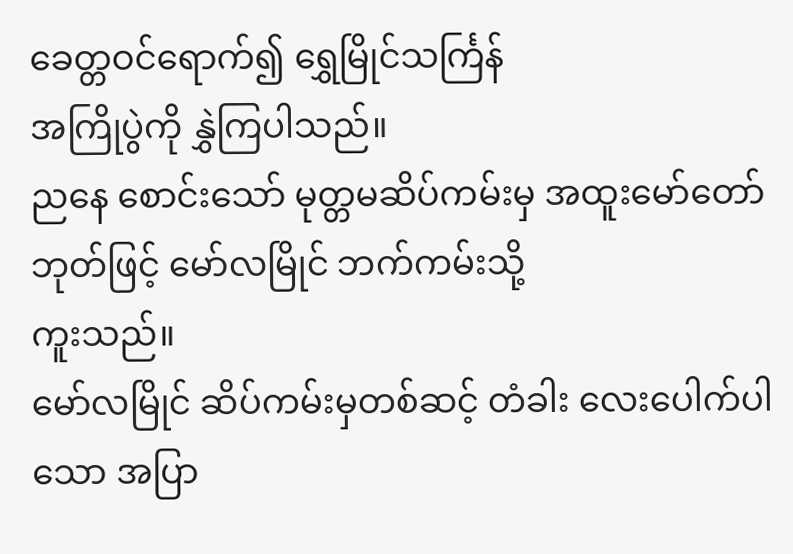ခေတ္တဝင်ရောက်၍ ရွှေမြိုင်သင်္ကြန်
အကြိုပွဲကို နွှဲကြပါသည်။
ညနေ စောင်းသော် မုတ္တမဆိပ်ကမ်းမှ အထူးမော်တော် ဘုတ်ဖြင့် မော်လမြိုင် ဘက်ကမ်းသို့
ကူးသည်။
မော်လမြိုင် ဆိပ်ကမ်းမှတစ်ဆင့် တံခါး လေးပေါက်ပါသော အပြာ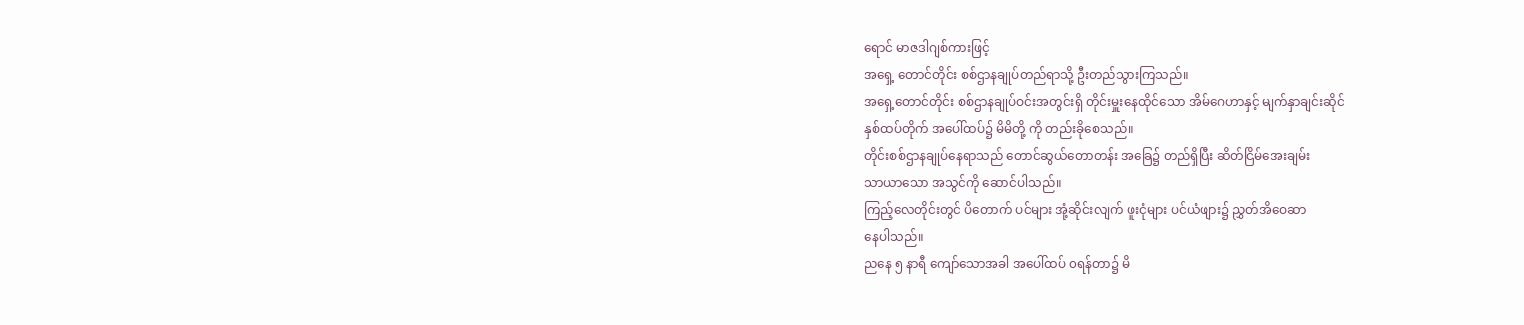ရောင် မာဇဒါဂျစ်ကားဖြင့်
အရှေ့ တောင်တိုင်း စစ်ဌာနချုပ်တည်ရာသို့ ဦးတည်သွားကြသည်။
အရှေ့တောင်တိုင်း စစ်ဌာနချုပ်ဝင်းအတွင်းရှိ တိုင်းမှူးနေထိုင်သော အိမ်ဂေဟာနှင့် မျက်နှာချင်းဆိုင်
နှစ်ထပ်တိုက် အပေါ်ထပ်၌ မိမိတို့ ကို တည်းခိုစေသည်။
တိုင်းစစ်ဌာနချုပ်နေရာသည် တောင်ဆွယ်တောတန်း အခြေ၌ တည်ရှိပြီး ဆိတ်ငြိမ်အေးချမ်း
သာယာသော အသွင်ကို ဆောင်ပါသည်။
ကြည့်လေတိုင်းတွင် ပိတောက် ပင်များ အုံ့ဆိုင်းလျက် ဖူးငုံများ ပင်ယံဖျား၌ ညွှတ်အိဝေဆာ
နေပါသည်။
ညနေ ၅ နာရီ ကျော်သောအခါ အပေါ်ထပ် ၀ရန်တာ၌ မိ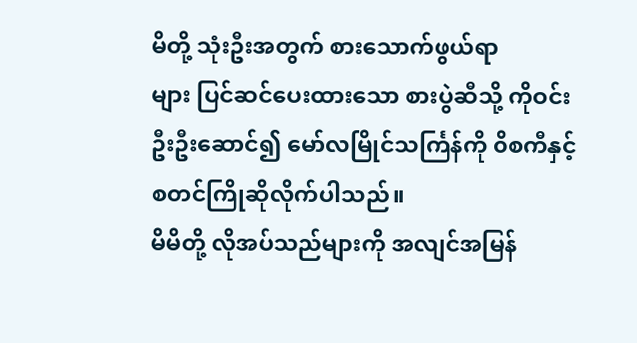မိတို့ သုံးဦးအတွက် စားသောက်ဖွယ်ရာ
များ ပြင်ဆင်ပေးထားသော စားပွဲဆီသို့ ကိုဝင်းဦးဦးဆောင်၍ မော်လမြိုင်သင်္ကြန်ကို ၀ိစကီနှင့်
စတင်ကြိုဆိုလိုက်ပါသည်။
မိမိတို့ လိုအပ်သည်များကို အလျင်အမြန်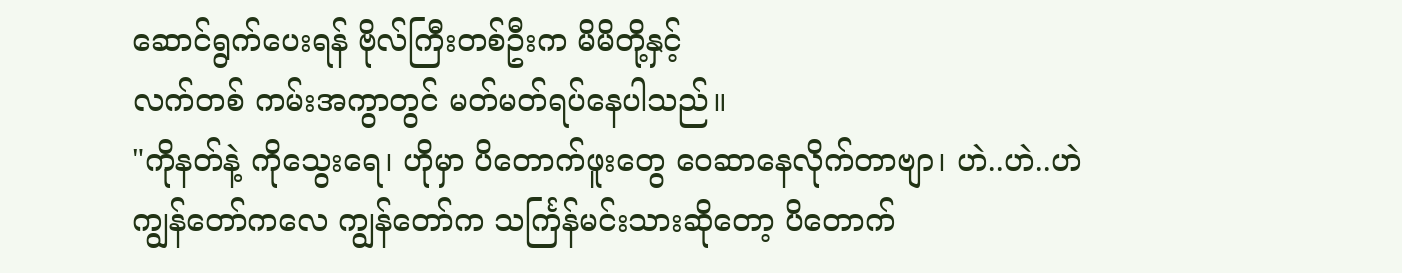ဆောင်ရွက်ပေးရန် ဗိုလ်ကြီးတစ်ဦးက မိမိတို့နှင့်
လက်တစ် ကမ်းအကွာတွင် မတ်မတ်ရပ်နေပါသည်။
"ကိုနတ်နဲ့ ကိုသွေးရေ၊ ဟိုမှာ ပိတောက်ဖူးတွေ ဝေဆာနေလိုက်တာဗျာ၊ ဟဲ..ဟဲ..ဟဲ
ကျွန်တော်ကလေ ကျွန်တော်က သင်္ကြန်မင်းသားဆိုတော့ ပိတောက်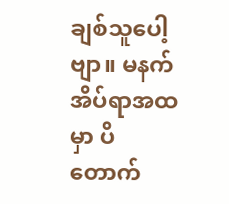ချစ်သူပေါ့ဗျာ။ မနက်
အိပ်ရာအထမှာ ပိတောက်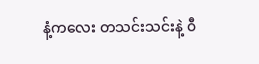နံ့ကလေး တသင်းသင်းနဲ့ ၀ီ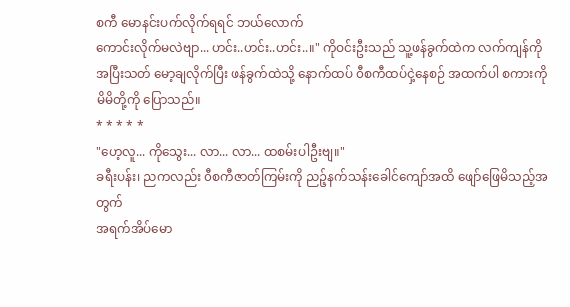စကီ မောနင်းပက်လိုက်ရရင် ဘယ်လောက်
ကောင်းလိုက်မလဲဗျာ... ဟင်း..ဟင်း..ဟင်း..။" ကိုဝင်းဦးသည် သူ့ဖန်ခွက်ထဲက လက်ကျန်ကို
အပြီးသတ် မော့ချလိုက်ပြီး ဖန်ခွက်ထဲသို့ နောက်ထပ် ၀ီစကီထပ်ငှဲ့နေစဉ် အထက်ပါ စကားကို
မိမိတို့ကို ပြောသည်။
* * * * *
"ဟေ့လူ... ကိုသွေး... လာ... လာ... ထစမ်းပါဦးဗျ။"
ခရီးပန်း၊ ညကလည်း ၀ီစကီဇာတ်ကြမ်းကို ညဉ့်နက်သန်းခေါင်ကျော်အထိ ဖျော်ဖြေမိသည့်အတွက်
အရက်အိပ်မော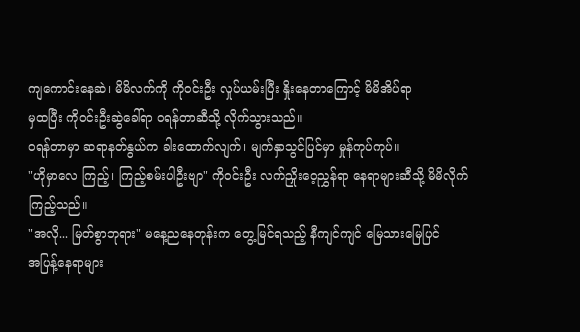ကျကောင်းနေဆဲ၊ မိမိလက်ကို ကိုဝင်းဦး လှုပ်ယမ်းပြီး နှိုးနေတာကြောင့် မိမိအိပ်ရာ
မှထပြီး ကိုဝင်းဦးဆွဲခေါ်ရာ ၀ရန်တာဆီသို့ လိုက်သွားသည်။
၀ရန်တာမှာ ဆရာနတ်နွယ်က ခါးထောက်လျက်၊ မျက်နှာသွင်ပြင်မှာ မှုန်ကုပ်ကုပ်။
"ဟိုမှာလေ ကြည့်၊ ကြည့်စမ်းပါဦးဗျာ" ကိုဝင်းဦး လက်ညှိုးဝေ့ညွှန်ရာ နေရာများဆီသို့ မိမိလိုက်
ကြည့်သည်။
"အလို... မြတ်စွာဘုရား" မနေ့ညနေတုန်းက တွေ့မြင်ရသည့် နီကျင်ကျင် မြေသားမြေပြင်
အပြန့်နေရာများ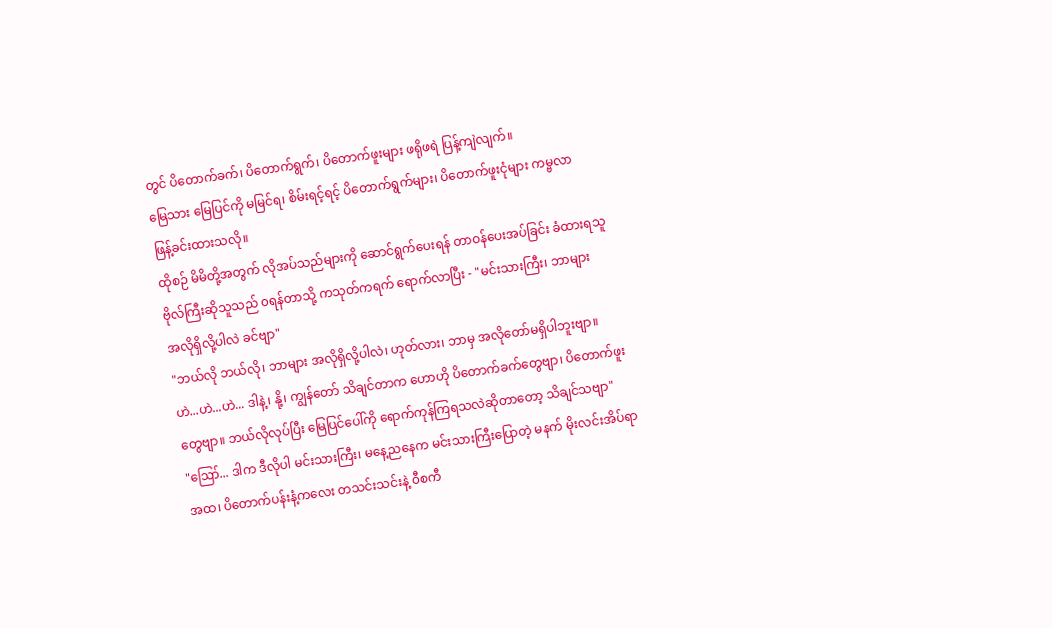တွင် ပိတောက်ခက်၊ ပိတောက်ရွက်၊ ပိတောက်ဖူးများ ဖရိုဖရဲ ပြန့်ကျဲလျက်။
မြေသား မြေပြင်ကို မမြင်ရ၊ စိမ်းရင့်ရင့် ပိတောက်ရွက်များ၊ ပိတောက်ဖူးငုံများ ကမ္ဗလာ
ဖြန့်ခင်းထားသလို။
ထိုစဉ် မိမိတို့အတွက် လိုအပ်သည်များကို ဆောင်ရွက်ပေးရန် တာဝန်ပေးအပ်ခြင်း ခံထားရသူ
ဗိုလ်ကြီးဆိုသူသည် ၀ရန်တာသို့ ကသုတ်ကရက် ရောက်လာပြီး - "မင်းသားကြီး၊ ဘာများ
အလိုရှိလို့ပါလဲ ခင်ဗျာ"
"ဘယ်လို ဘယ်လို၊ ဘာများ အလိုရှိလို့ပါလဲ၊ ဟုတ်လား၊ ဘာမှ အလိုတော်မရှိပါဘူးဗျာ။
ဟဲ...ဟဲ...ဟဲ... ဒါနဲ့၊ နို့၊ ကျွန်တော် သိချင်တာက ဟောဟို ပိတောက်ခက်တွေဗျာ၊ ပိတောက်ဖူး
တွေဗျာ။ ဘယ်လိုလုပ်ပြီး မြေပြင်ပေါ်ကို ရောက်ကုန်ကြရသလဲဆိုတာတော့ သိချင်သဗျာ"
"ဪ... ဒါက ဒီလိုပါ မင်းသားကြီး၊ မနေ့ညနေက မင်းသားကြီးပြောတဲ့ မနက် မိုးလင်းအိပ်ရာ
အထ၊ ပိတောက်ပန်းနံ့ကလေး တသင်းသင်းနဲ့ ၀ီစကီ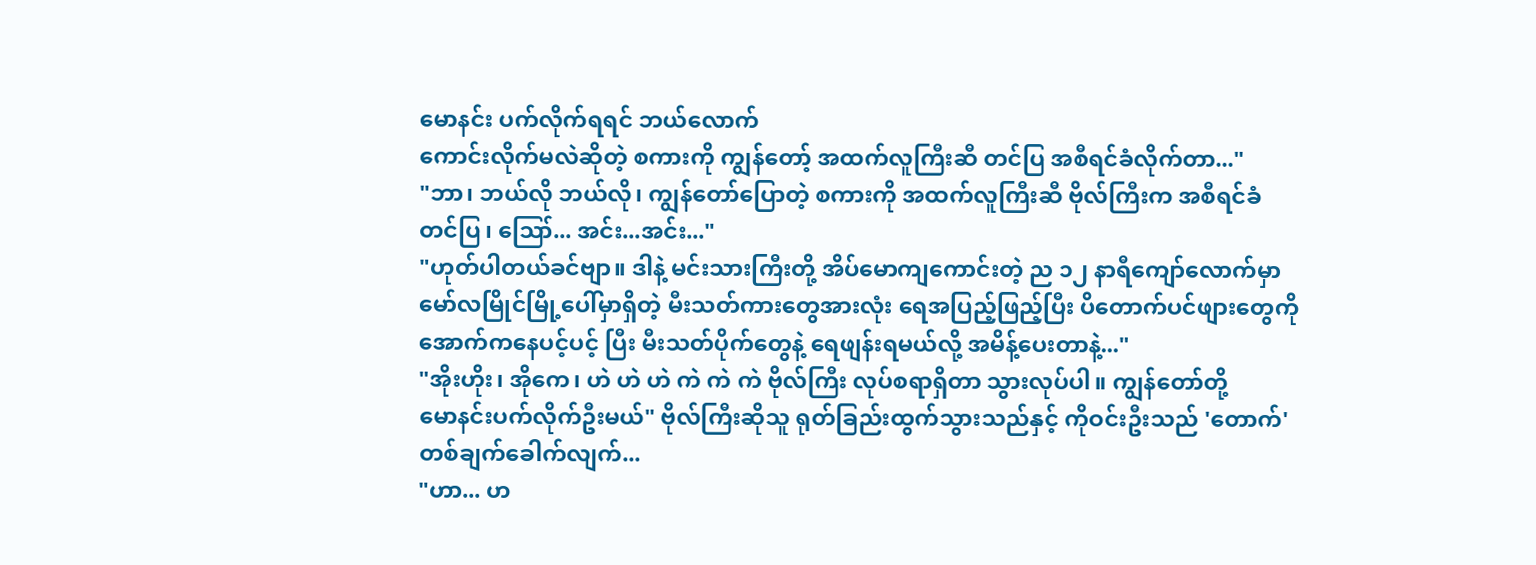မောနင်း ပက်လိုက်ရရင် ဘယ်လောက်
ကောင်းလိုက်မလဲဆိုတဲ့ စကားကို ကျွန်တော့် အထက်လူကြီးဆီ တင်ပြ အစီရင်ခံလိုက်တာ..."
"ဘာ၊ ဘယ်လို ဘယ်လို၊ ကျွန်တော်ပြောတဲ့ စကားကို အထက်လူကြီးဆီ ဗိုလ်ကြီးက အစီရင်ခံ
တင်ပြ၊ ဪ... အင်း...အင်း..."
"ဟုတ်ပါတယ်ခင်ဗျာ။ ဒါနဲ့ မင်းသားကြီးတို့ အိပ်မောကျကောင်းတဲ့ ည ၁၂ နာရီကျော်လောက်မှာ
မော်လမြိုင်မြို့ပေါ်မှာရှိတဲ့ မီးသတ်ကားတွေအားလုံး ရေအပြည့်ဖြည့်ပြီး ပိတောက်ပင်ဖျားတွေကို
အောက်ကနေပင့်ပင့် ပြီး မီးသတ်ပိုက်တွေနဲ့ ရေဖျန်းရမယ်လို့ အမိန့်ပေးတာနဲ့..."
"အိုးဟိုး၊ အိုကေ၊ ဟဲ ဟဲ ဟဲ ကဲ ကဲ ကဲ ဗိုလ်ကြီး လုပ်စရာရှိတာ သွားလုပ်ပါ။ ကျွန်တော်တို့
မောနင်းပက်လိုက်ဦးမယ်" ဗိုလ်ကြီးဆိုသူ ရုတ်ခြည်းထွက်သွားသည်နှင့် ကိုဝင်းဦးသည် 'တောက်'
တစ်ချက်ခေါက်လျက်...
"ဟာ... ဟ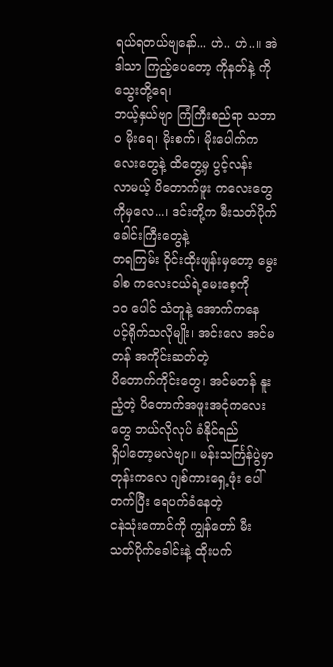ရယ်ရတယ်ဗျနော်... ဟဲ.. ဟဲ..။ အဲဒါသာ ကြည့်ပေတော့ ကိုနတ်နဲ့ ကိုသွေးတို့ရေ၊
ဘယ့်နှယ်ဗျာ ကြံကြီးစည်ရာ သဘာဝ မိုးရေ၊ မိုးစက်၊ မိုးပေါက်ကလေးတွေနဲ့ ထိတွေ့မှ ပွင့်လန်း
လာမယ့် ပိတောက်ဖူး ကလေးတွေကိုမှလေ...၊ ဒင်းတို့က မီးသတ်ပိုက်ခေါင်းကြီးတွေနဲ့
တရကြမ်း ၀ိုင်းထိုးဖျန်းမှတော့ မွေးခါစ ကလေးငယ်ရဲ့မေးစေ့ကို
၁၀ ပေါင် သံတူနဲ့ အောက်ကနေ ပင့်ရိုက်သလိုမျိုး၊ အင်းလေ အင်မတန် အကိုင်းဆတ်တဲ့
ပိတောက်ကိုင်းတွေ၊ အင်မတန် နူးညံ့တဲ့ ပိတောက်အဖူးအငုံကလေးတွေ ဘယ်လိုလုပ် ခံနိုင်ရည်
ရှိပါတော့မလဲဗျာ။ မန်းသင်္ကြန်ပွဲမှာ တုန်းကလေ ဂျစ်ကားရှေ့ဖုံး ပေါ်တက်ပြီး ရေပက်ခံနေတဲ့
ငနဲသုံးကောင်ကို ကျွန်တော် မီးသတ်ပိုက်ခေါင်းနဲ့ ထိုးပက်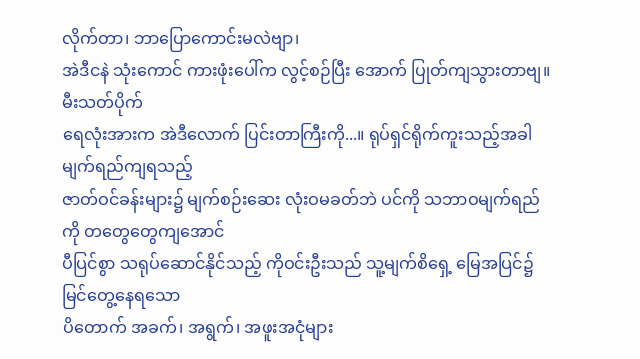လိုက်တာ၊ ဘာပြောကောင်းမလဲဗျာ၊
အဲဒီငနဲ သုံးကောင် ကားဖုံးပေါ်က လွင့်စဉ်ပြီး အောက် ပြုတ်ကျသွားတာဗျ။ မီးသတ်ပိုက်
ရေလုံးအားက အဲဒီလောက် ပြင်းတာကြီးကို...။ ရုပ်ရှင်ရိုက်ကူးသည့်အခါ မျက်ရည်ကျရသည့်
ဇာတ်ဝင်ခန်းများ၌ မျက်စဉ်းဆေး လုံးဝမခတ်ဘဲ ပင်ကို သဘာဝမျက်ရည်ကို တတွေတွေကျအောင်
ပီပြင်စွာ သရုပ်ဆောင်နိုင်သည့် ကိုဝင်းဦးသည် သူ့မျက်စိရှေ့ မြေအပြင်၌ မြင်တွေ့နေရသော
ပိတောက် အခက်၊ အရွက်၊ အဖူးအငုံများ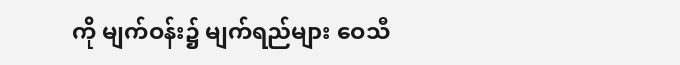ကို မျက်ဝန်း၌ မျက်ရည်များ ဝေသီ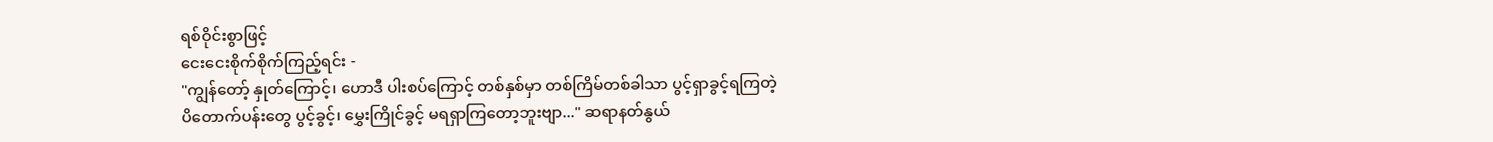ရစ်ဝိုင်းစွာဖြင့်
ငေးငေးစိုက်စိုက်ကြည့်ရင်း -
"ကျွန်တော့် နှုတ်ကြောင့်၊ ဟောဒီ ပါးစပ်ကြောင့် တစ်နှစ်မှာ တစ်ကြိမ်တစ်ခါသာ ပွင့်ရှာခွင့်ရကြတဲ့
ပိတောက်ပန်းတွေ ပွင့်ခွင့်၊ မွှေးကြိုင်ခွင့် မရရှာကြတော့ဘူးဗျာ..." ဆရာနတ်နွယ်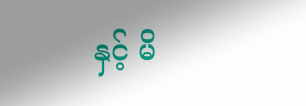နှင့် မိ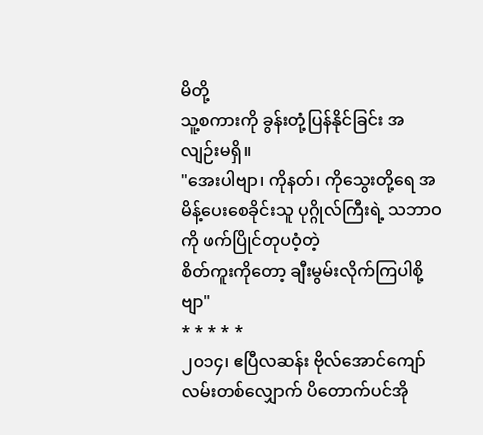မိတို့
သူ့စကားကို ခွန်းတုံ့ပြန်နိုင်ခြင်း အလျဉ်းမရှိ။
"အေးပါဗျာ၊ ကိုနတ်၊ ကိုသွေးတို့ရေ အမိန့်ပေးစေခိုင်းသူ ပုဂ္ဂိုလ်ကြီးရဲ့ သဘာဝကို ဖက်ပြိုင်တုပဝံ့တဲ့
စိတ်ကူးကိုတော့ ချီးမွမ်းလိုက်ကြပါစို့ဗျာ"
* * * * *
၂၀၁၄၊ ဧပြီလဆန်း ဗိုလ်အောင်ကျော်လမ်းတစ်လျှောက် ပိတောက်ပင်အို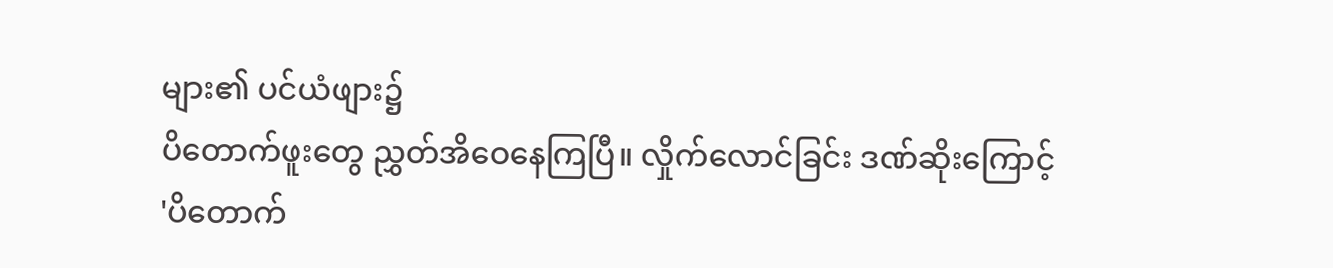များ၏ ပင်ယံဖျား၌
ပိတောက်ဖူးတွေ ညွှတ်အိဝေနေကြပြီ။ လှိုက်လောင်ခြင်း ဒဏ်ဆိုးကြောင့်
'ပိတောက်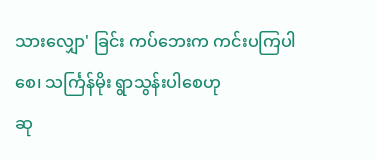သားလျှော' ခြင်း ကပ်ဘေးက ကင်းပကြပါစေ၊ သင်္ကြန်မိုး ရွာသွန်းပါစေဟု
ဆု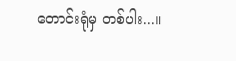တောင်းရုံမှ တစ်ပါး...။